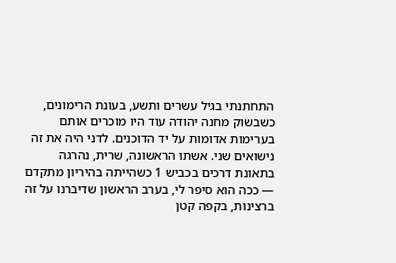התחתנתי בגיל עשרים ותשע, בעונת הרימונים, כשבשוק מחנה יהודה עוד היו מוכרים אותם בערימות אדומות על יד הדוכנים. לדני היה את זה נישואים שני. אשתו הראשונה, שרית, נהרגה בתאונת דרכים בכביש 1 כשהייתה בהיריון מתקדם — ככה הוא סיפר לי, בערב הראשון שדיברנו על זה ברצינות, בקפה קטן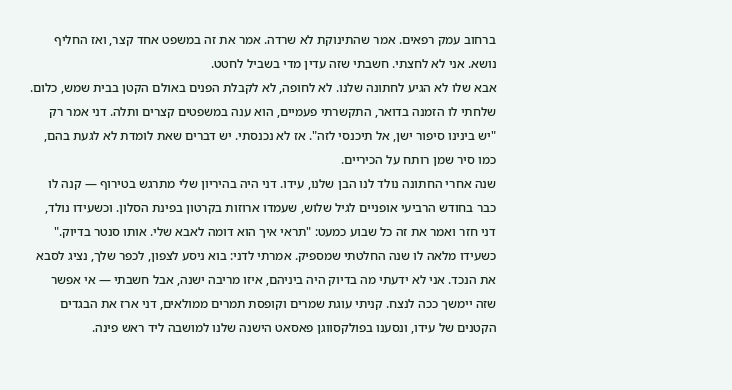ברחוב עמק רפאים. אמר שהתינוקת לא שרדה. אמר את זה במשפט אחד קצר, ואז החליף נושא. אני לא לחצתי. חשבתי שזה עדין מדי בשביל לחטט.
אבא שלו לא הגיע לחתונה שלנו. לא לחופה, לא לקבלת הפנים באולם הקטן בבית שמש, כלום. שלחתי לו הזמנה בדואר, התקשרתי פעמיים, הוא ענה במשפטים קצרים ותלה. דני אמר רק "יש בינינו סיפור ישן, אל תיכנסי לזה". אז לא נכנסתי. יש דברים שאת לומדת לא לגעת בהם, כמו סיר שמן רותח על הכיריים.
שנה אחרי החתונה נולד לנו הבן שלנו, עידו. דני היה בהיריון שלי מתרגש בטירוף — קנה לו כבר בחודש הרביעי אופניים לגיל שלוש, שעמדו ארוזות בקרטון בפינת הסלון. וכשעידו נולד, דני חזר ואמר את זה כל שבוע כמעט: "תראי איך הוא דומה לאבא שלי. אותו סנטר בדיוק."
כשעידו מלאה לו שנה החלטתי שמספיק. אמרתי לדני: בוא ניסע לצפון, לכפר שלך, נציג לסבא את הנכד. אני לא ידעתי מה בדיוק היה ביניהם, איזו מריבה ישנה, אבל חשבתי — אי אפשר שזה יימשך ככה לנצח. קניתי עוגת שמרים וקופסת תמרים ממולאים, דני ארז את הבגדים הקטנים של עידו, ונסענו בפולקסווגן פאסאט הישנה שלנו למושבה ליד ראש פינה.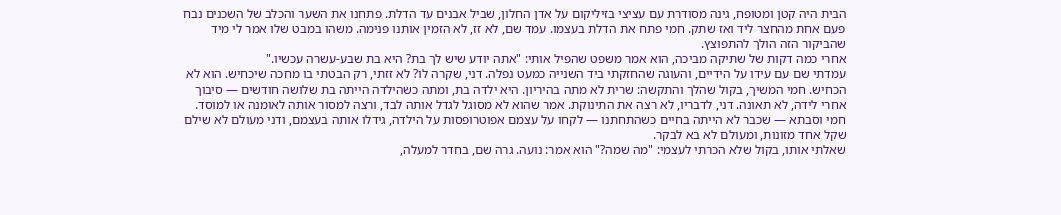הבית היה קטן ומטופח, גינה מסודרת עם עציצי בזיליקום על אדן החלון, שביל אבנים עד הדלת. פתחנו את השער והכלב של השכנים נבח פעם אחת מהחצר ליד ואז שתק. חמי פתח את הדלת בעצמו. עמד שם, לא זז, לא הזמין אותנו פנימה. משהו במבט שלו אמר לי מיד שהביקור הזה הולך להתפוצץ.
אחרי כמה דקות של שתיקה מביכה, הוא אמר משפט שהפיל אותי: "אתה יודע שיש לך בת? היא בת שבע-עשרה עכשיו."
עמדתי שם עם עידו על הידיים, והעוגה שהחזקתי ביד השנייה כמעט נפלה. דני, שקרה לו? לא זזתי, רק הבטתי בו מחכה שיכחיש. הוא לא הכחיש. חמי המשיך, בקול שהלך והתקשה: שרית לא מתה בהיריון. היא ילדה בת, ומתה כשהילדה הייתה בת שלושה חודשים — סיבוך אחרי לידה, לא תאונה. דני, לדבריו, לא רצה את התינוקת. אמר שהוא לא מסוגל לגדל אותה לבד, ורצה למסור אותה לאומנה או למוסד. חמי וסבתא — שכבר לא הייתה בחיים כשהתחתנו — לקחו על עצמם אפוטרופסות על הילדה, גידלו אותה בעצמם, ודני מעולם לא שילם שקל אחד מזונות, ומעולם לא בא לבקר.
שאלתי אותו, בקול שלא הכרתי לעצמי: "מה שמה?" הוא אמר: נועה. גרה שם, בחדר למעלה,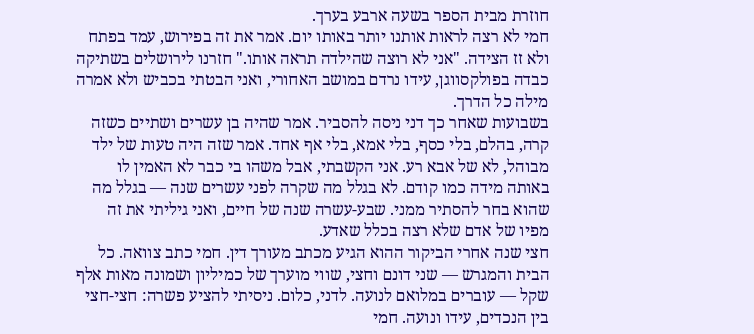חוזרת מבית הספר בשעה ארבע בערך.
חמי לא רצה לראות אותנו יותר באותו יום. אמר את זה בפירוש, עמד בפתח ולא זז הצידה. "אני לא רוצה שהילדה תראה אותו." חזרנו לירושלים בשתיקה כבדה בפולקסווגן, עידו נרדם במושב האחורי, ואני הבטתי בכביש ולא אמרה מילה כל הדרך.
בשבועות שאחר כך דני ניסה להסביר. אמר שהיה בן עשרים ושתיים כשזה קרה, בהלם, בלי כסף, בלי אמא, בלי אף אחד. אמר שזה היה טעות של ילד מבוהל, לא של אבא רע. אני הקשבתי, אבל משהו בי כבר לא האמין לו באותה מידה כמו קודם. לא בגלל מה שקרה לפני עשרים שנה — בגלל מה שהוא בחר להסתיר ממני. שבע-עשרה שנה של חיים, ואני גיליתי את זה מפיו של אדם שלא רצה בכלל שאדע.
חצי שנה אחרי הביקור ההוא הגיע מכתב מעורך דין. חמי כתב צוואה. כל הבית והמגרש — שני דונם וחצי, שווי מוערך של כמיליון ושמונה מאות אלף שקל — עוברים במלואם לנועה. לדני, כלום. ניסיתי להציע פשרה: חצי-חצי בין הנכדים, עידו ונועה. חמי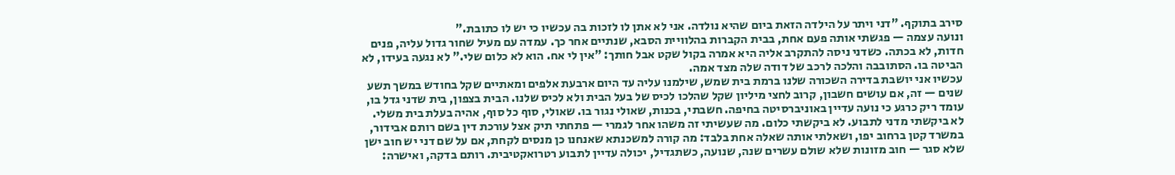סירב בתוקף. "דני ויתר על הילדה הזאת ביום שהיא נולדה. אני לא אתן לו לזכות בה עכשיו כי יש לו כתובת."
ונועה עצמה — פגשתי אותה פעם אחת, בבית הקברות בהלוויית הסבא, שנתיים אחר כך. עמדה עם מעיל שחור גדול עליה, פנים חדות, לא בכתה. כשדני ניסה להתקרב אליה היא אמרה בקול שקט אבל חותך: "אין לי אח. הוא לא כלום שלי." לא נגעה בעידו, לא הביטה בו. הסתובבה והלכה לרכב של דודה שלה מצד אמה.
עכשיו אני יושבת בדירה השכורה שלנו ברמת בית שמש, שילמנו עליה עד היום ארבעת אלפים ומאתיים שקל בחודש במשך תשע שנים — זה, אם עושים חשבון, קרוב לחצי מיליון שקל שהלכו לכיס של בעל הבית ולא לכיס שלנו. הבית בצפון, בית שדני גדל בו, עומד ריק כרגע כי נועה עדיין באוניברסיטה בחיפה. חשבתי, בכנות, שאולי נגור בו. שאולי, סוף כל סוף, אהיה בעלת בית משלי.
לא ביקשתי מדני לתבוע. לא ביקשתי כלום. מה שעשיתי זה משהו אחר לגמרי — פתחתי תיק אצל עורכת דין בשם רותם אבידור, במשרד קטן ברחוב יפו, ושאלתי אותה שאלה אחת בלבד: מה קורה למשכנתא שאנחנו כן מנסים לקחת, אם על שם דני יש חוב ישן שלא סגר — חוב מזונות שלא שולם עשרים שנה, שנועה, כשתגדיל, יכולה עדיין לתבוע רטרואקטיבית. רותם בדקה, ואישרה: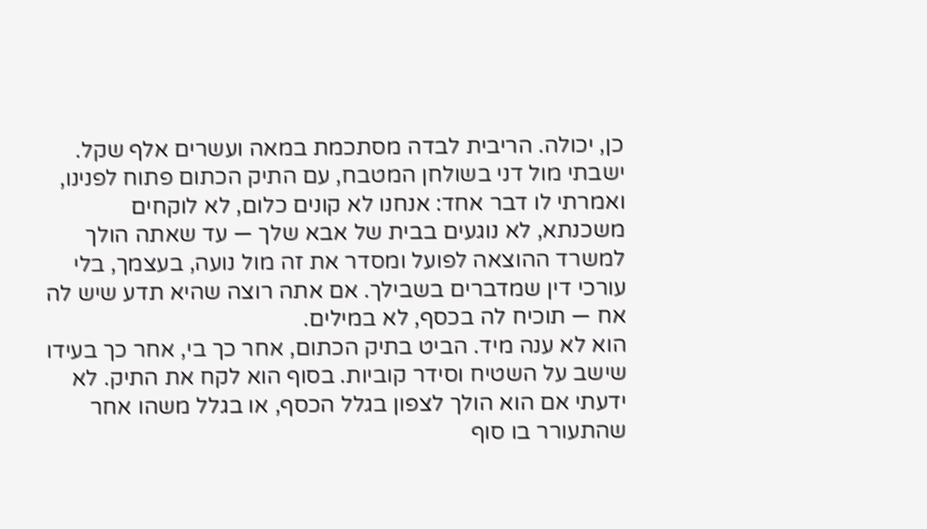כן, יכולה. הריבית לבדה מסתכמת במאה ועשרים אלף שקל.
ישבתי מול דני בשולחן המטבח, עם התיק הכתום פתוח לפנינו, ואמרתי לו דבר אחד: אנחנו לא קונים כלום, לא לוקחים משכנתא, לא נוגעים בבית של אבא שלך — עד שאתה הולך למשרד ההוצאה לפועל ומסדר את זה מול נועה, בעצמך, בלי עורכי דין שמדברים בשבילך. אם אתה רוצה שהיא תדע שיש לה אח — תוכיח לה בכסף, לא במילים.
הוא לא ענה מיד. הביט בתיק הכתום, אחר כך בי, אחר כך בעידו שישב על השטיח וסידר קוביות. בסוף הוא לקח את התיק. לא ידעתי אם הוא הולך לצפון בגלל הכסף, או בגלל משהו אחר שהתעורר בו סוף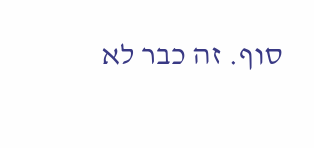סוף. זה כבר לא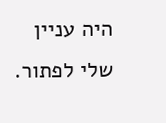היה עניין שלי לפתור.